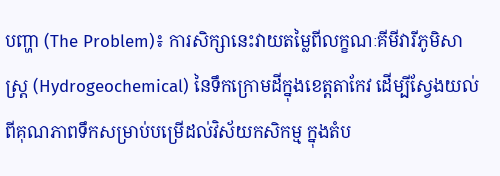បញ្ហា (The Problem)៖ ការសិក្សានេះវាយតម្លៃពីលក្ខណៈគីមីវារីភូមិសាស្ត្រ (Hydrogeochemical) នៃទឹកក្រោមដីក្នុងខេត្តតាកែវ ដើម្បីស្វែងយល់ពីគុណភាពទឹកសម្រាប់បម្រើដល់វិស័យកសិកម្ម ក្នុងតំប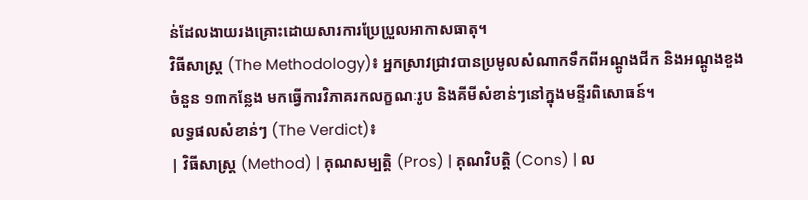ន់ដែលងាយរងគ្រោះដោយសារការប្រែប្រួលអាកាសធាតុ។
វិធីសាស្ត្រ (The Methodology)៖ អ្នកស្រាវជ្រាវបានប្រមូលសំណាកទឹកពីអណ្តូងជីក និងអណ្តូងខួងចំនួន ១៣កន្លែង មកធ្វើការវិភាគរកលក្ខណៈរូប និងគីមីសំខាន់ៗនៅក្នុងមន្ទីរពិសោធន៍។
លទ្ធផលសំខាន់ៗ (The Verdict)៖
| វិធីសាស្ត្រ (Method) | គុណសម្បត្តិ (Pros) | គុណវិបត្តិ (Cons) | ល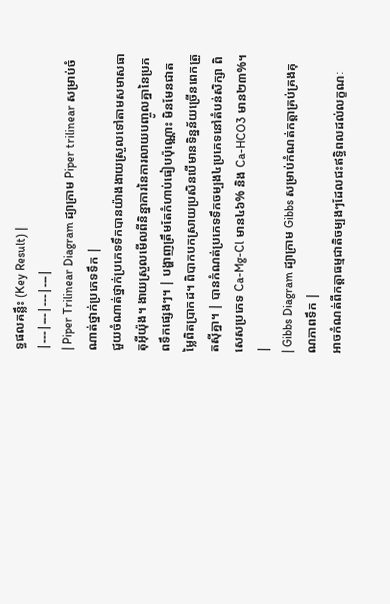ទ្ធផលគន្លឹះ (Key Result) |
|---|---|---|---|
| Piper Trilinear Diagram ដ្យាក្រាម Piper trilinear សម្រាប់ចំណាត់ថ្នាក់ប្រភេទទឹក |
ជួយចំណាត់ថ្នាក់ប្រភេទទឹកបានយ៉ាងងាយស្រួលទៅតាមសមាសធាតុអ៊ីយ៉ុង។ ងាយស្រួលមើលពីនិន្នាការនៃការលាយបញ្ចូលគ្នានៃប្រភពទឹកផ្សេងៗ។ | បង្ហាញត្រឹមតែកំហាប់ធៀបប៉ុណ្ណោះ មិនមែនជាតម្លៃពិតប្រាកដ។ ពិបាកបកស្រាយប្រសិនបើមានទិន្នន័យច្រើនពេកត្រួតស៊ីគ្នា។ | បានកំណត់ប្រភេទទឹកចម្បង៤ប្រភេទនៅតំបន់សិក្សា ពិសេសប្រភេទ Ca-Mg-Cl មាន៤៦% និង Ca-HCO3 មាន២៣%។ |
| Gibbs Diagram ដ្យាក្រាម Gibbs សម្រាប់កំណត់កត្តាគ្រប់គ្រងគុណភាពទឹក |
អាចកំណត់ពីកត្តាធម្មជាតិចម្បងៗដែលជះឥទ្ធិពលដល់លក្ខណៈ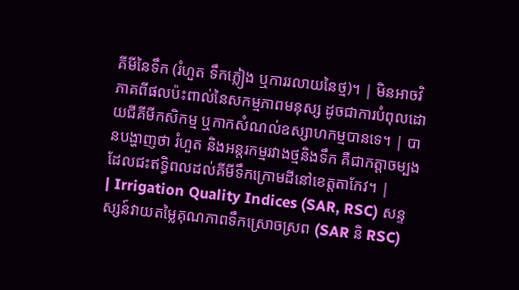គីមីនៃទឹក (រំហួត ទឹកភ្លៀង ឬការរលាយនៃថ្ម)។ | មិនអាចវិភាគពីផលប៉ះពាល់នៃសកម្មភាពមនុស្ស ដូចជាការបំពុលដោយជីគីមីកសិកម្ម ឬកាកសំណល់ឧស្សាហកម្មបានទេ។ | បានបង្ហាញថា រំហួត និងអន្តរកម្មរវាងថ្មនិងទឹក គឺជាកត្តាចម្បងដែលជះឥទ្ធិពលដល់គីមីទឹកក្រោមដីនៅខេត្តតាកែវ។ |
| Irrigation Quality Indices (SAR, RSC) សន្ទស្សន៍វាយតម្លៃគុណភាពទឹកស្រោចស្រព (SAR និ RSC)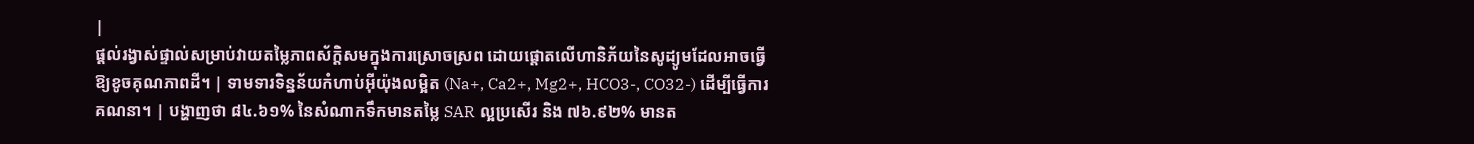|
ផ្តល់រង្វាស់ផ្ទាល់សម្រាប់វាយតម្លៃភាពស័ក្តិសមក្នុងការស្រោចស្រព ដោយផ្តោតលើហានិភ័យនៃសូដ្យូមដែលអាចធ្វើឱ្យខូចគុណភាពដី។ | ទាមទារទិន្នន័យកំហាប់អ៊ីយ៉ុងលម្អិត (Na+, Ca2+, Mg2+, HCO3-, CO32-) ដើម្បីធ្វើការគណនា។ | បង្ហាញថា ៨៤.៦១% នៃសំណាកទឹកមានតម្លៃ SAR ល្អប្រសើរ និង ៧៦.៩២% មានត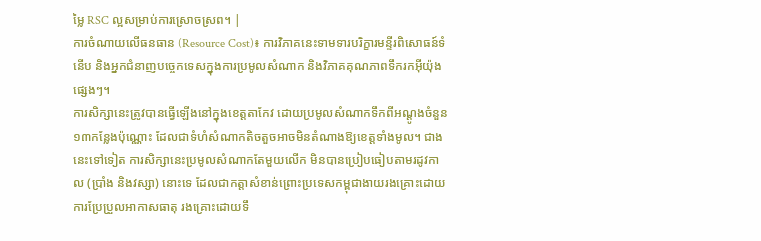ម្លៃ RSC ល្អសម្រាប់ការស្រោចស្រព។ |
ការចំណាយលើធនធាន (Resource Cost)៖ ការវិភាគនេះទាមទារបរិក្ខារមន្ទីរពិសោធន៍ទំនើប និងអ្នកជំនាញបច្ចេកទេសក្នុងការប្រមូលសំណាក និងវិភាគគុណភាពទឹករកអ៊ីយ៉ុងផ្សេងៗ។
ការសិក្សានេះត្រូវបានធ្វើឡើងនៅក្នុងខេត្តតាកែវ ដោយប្រមូលសំណាកទឹកពីអណ្តូងចំនួន ១៣កន្លែងប៉ុណ្ណោះ ដែលជាទំហំសំណាកតិចតួចអាចមិនតំណាងឱ្យខេត្តទាំងមូល។ ជាងនេះទៅទៀត ការសិក្សានេះប្រមូលសំណាកតែមួយលើក មិនបានប្រៀបធៀបតាមរដូវកាល (ប្រាំង និងវស្សា) នោះទេ ដែលជាកត្តាសំខាន់ព្រោះប្រទេសកម្ពុជាងាយរងគ្រោះដោយការប្រែប្រួលអាកាសធាតុ រងគ្រោះដោយទឹ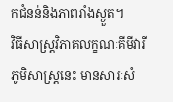កជំនន់និងភាពរាំងស្ងួត។
វិធីសាស្ត្រវិភាគលក្ខណៈគីមីវារីភូមិសាស្ត្រនេះ មានសារៈសំ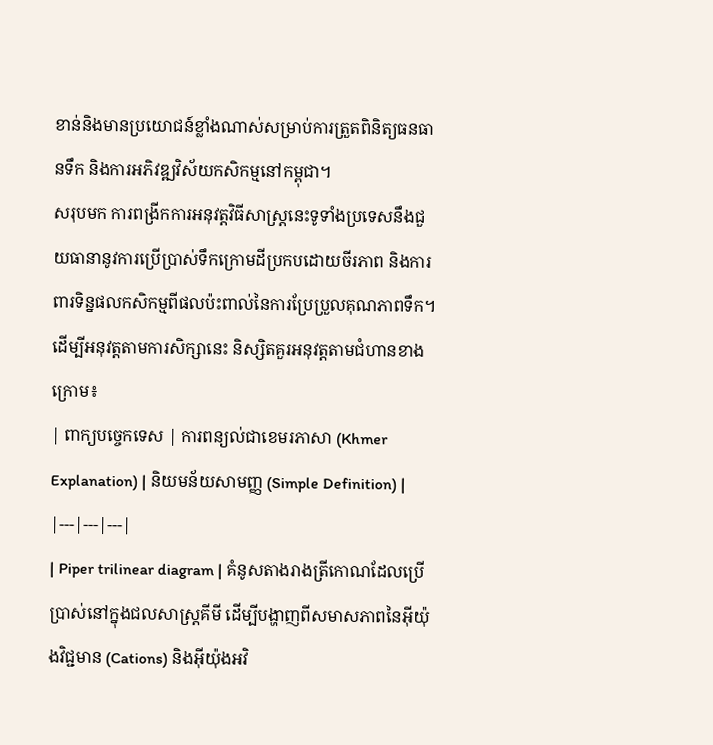ខាន់និងមានប្រយោជន៍ខ្លាំងណាស់សម្រាប់ការត្រួតពិនិត្យធនធានទឹក និងការអភិវឌ្ឍវិស័យកសិកម្មនៅកម្ពុជា។
សរុបមក ការពង្រីកការអនុវត្តវិធីសាស្ត្រនេះទូទាំងប្រទេសនឹងជួយធានានូវការប្រើប្រាស់ទឹកក្រោមដីប្រកបដោយចីរភាព និងការពារទិន្នផលកសិកម្មពីផលប៉ះពាល់នៃការប្រែប្រួលគុណភាពទឹក។
ដើម្បីអនុវត្តតាមការសិក្សានេះ និស្សិតគួរអនុវត្តតាមជំហានខាងក្រោម៖
| ពាក្យបច្ចេកទេស | ការពន្យល់ជាខេមរភាសា (Khmer Explanation) | និយមន័យសាមញ្ញ (Simple Definition) |
|---|---|---|
| Piper trilinear diagram | គំនូសតាងរាងត្រីកោណដែលប្រើប្រាស់នៅក្នុងជលសាស្ត្រគីមី ដើម្បីបង្ហាញពីសមាសភាពនៃអ៊ីយ៉ុងវិជ្ជមាន (Cations) និងអ៊ីយ៉ុងអវិ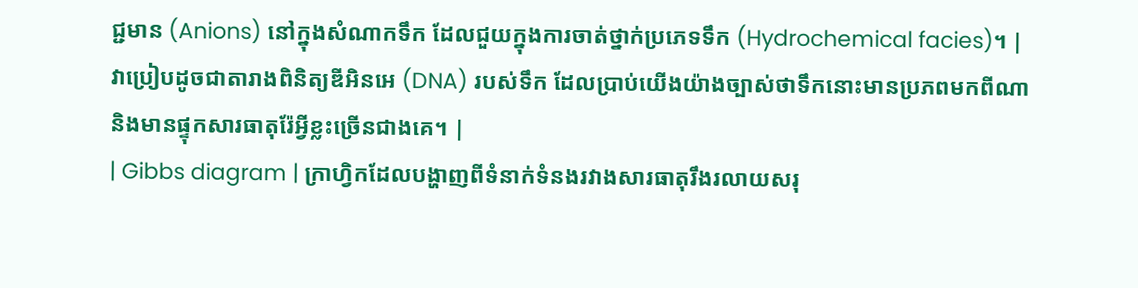ជ្ជមាន (Anions) នៅក្នុងសំណាកទឹក ដែលជួយក្នុងការចាត់ថ្នាក់ប្រភេទទឹក (Hydrochemical facies)។ | វាប្រៀបដូចជាតារាងពិនិត្យឌីអិនអេ (DNA) របស់ទឹក ដែលប្រាប់យើងយ៉ាងច្បាស់ថាទឹកនោះមានប្រភពមកពីណា និងមានផ្ទុកសារធាតុរ៉ែអ្វីខ្លះច្រើនជាងគេ។ |
| Gibbs diagram | ក្រាហ្វិកដែលបង្ហាញពីទំនាក់ទំនងរវាងសារធាតុរឹងរលាយសរុ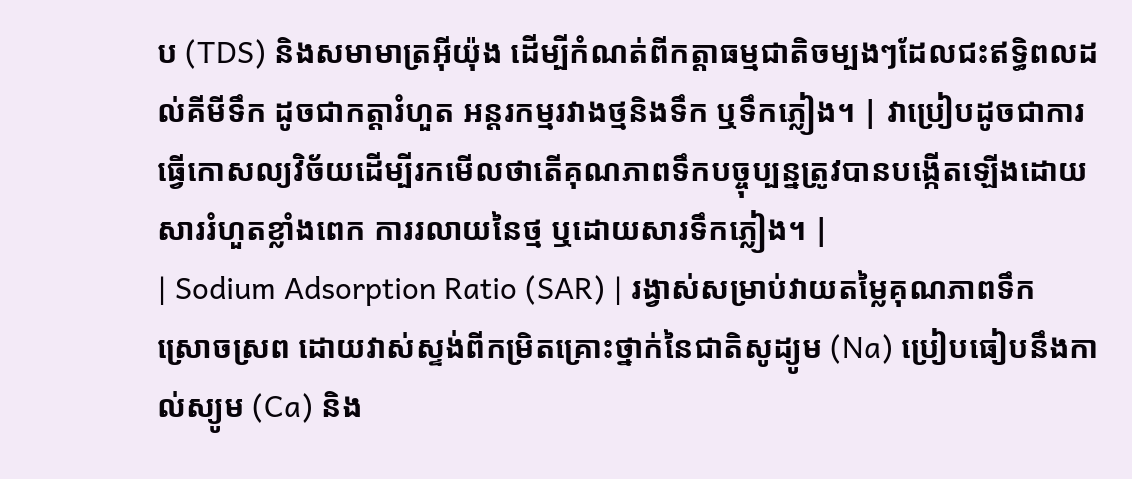ប (TDS) និងសមាមាត្រអ៊ីយ៉ុង ដើម្បីកំណត់ពីកត្តាធម្មជាតិចម្បងៗដែលជះឥទ្ធិពលដល់គីមីទឹក ដូចជាកត្តារំហួត អន្តរកម្មរវាងថ្មនិងទឹក ឬទឹកភ្លៀង។ | វាប្រៀបដូចជាការធ្វើកោសល្យវិច័យដើម្បីរកមើលថាតើគុណភាពទឹកបច្ចុប្បន្នត្រូវបានបង្កើតឡើងដោយសាររំហួតខ្លាំងពេក ការរលាយនៃថ្ម ឬដោយសារទឹកភ្លៀង។ |
| Sodium Adsorption Ratio (SAR) | រង្វាស់សម្រាប់វាយតម្លៃគុណភាពទឹកស្រោចស្រព ដោយវាស់ស្ទង់ពីកម្រិតគ្រោះថ្នាក់នៃជាតិសូដ្យូម (Na) ប្រៀបធៀបនឹងកាល់ស្យូម (Ca) និង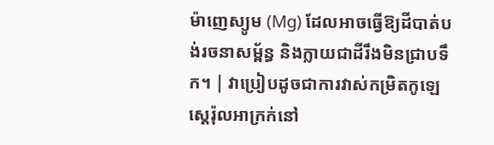ម៉ាញេស្យូម (Mg) ដែលអាចធ្វើឱ្យដីបាត់បង់រចនាសម្ព័ន្ធ និងក្លាយជាដីរឹងមិនជ្រាបទឹក។ | វាប្រៀបដូចជាការវាស់កម្រិតកូឡេស្តេរ៉ុលអាក្រក់នៅ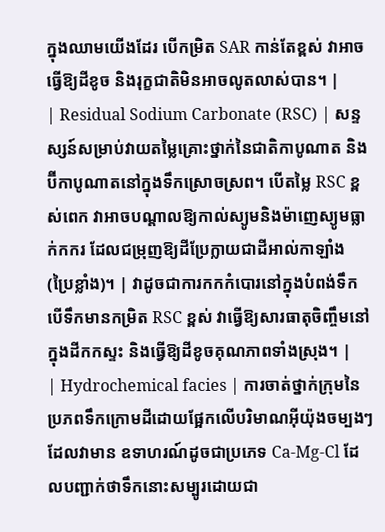ក្នុងឈាមយើងដែរ បើកម្រិត SAR កាន់តែខ្ពស់ វាអាចធ្វើឱ្យដីខូច និងរុក្ខជាតិមិនអាចលូតលាស់បាន។ |
| Residual Sodium Carbonate (RSC) | សន្ទស្សន៍សម្រាប់វាយតម្លៃគ្រោះថ្នាក់នៃជាតិកាបូណាត និងប៊ីកាបូណាតនៅក្នុងទឹកស្រោចស្រព។ បើតម្លៃ RSC ខ្ពស់ពេក វាអាចបណ្តាលឱ្យកាល់ស្យូមនិងម៉ាញេស្យូមធ្លាក់កករ ដែលជម្រុញឱ្យដីប្រែក្លាយជាដីអាល់កាឡាំង (ប្រៃខ្លាំង)។ | វាដូចជាការកកកំបោរនៅក្នុងបំពង់ទឹក បើទឹកមានកម្រិត RSC ខ្ពស់ វាធ្វើឱ្យសារធាតុចិញ្ចឹមនៅក្នុងដីកកស្ទះ និងធ្វើឱ្យដីខូចគុណភាពទាំងស្រុង។ |
| Hydrochemical facies | ការចាត់ថ្នាក់ក្រុមនៃប្រភពទឹកក្រោមដីដោយផ្អែកលើបរិមាណអ៊ីយ៉ុងចម្បងៗដែលវាមាន ឧទាហរណ៍ដូចជាប្រភេទ Ca-Mg-Cl ដែលបញ្ជាក់ថាទឹកនោះសម្បូរដោយជា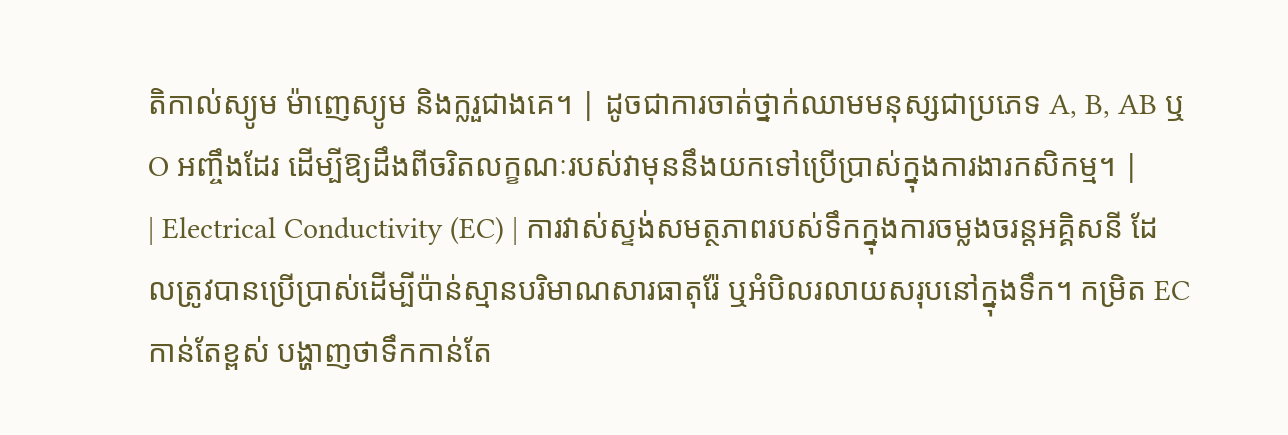តិកាល់ស្យូម ម៉ាញេស្យូម និងក្លរួជាងគេ។ | ដូចជាការចាត់ថ្នាក់ឈាមមនុស្សជាប្រភេទ A, B, AB ឬ O អញ្ចឹងដែរ ដើម្បីឱ្យដឹងពីចរិតលក្ខណៈរបស់វាមុននឹងយកទៅប្រើប្រាស់ក្នុងការងារកសិកម្ម។ |
| Electrical Conductivity (EC) | ការវាស់ស្ទង់សមត្ថភាពរបស់ទឹកក្នុងការចម្លងចរន្តអគ្គិសនី ដែលត្រូវបានប្រើប្រាស់ដើម្បីប៉ាន់ស្មានបរិមាណសារធាតុរ៉ែ ឬអំបិលរលាយសរុបនៅក្នុងទឹក។ កម្រិត EC កាន់តែខ្ពស់ បង្ហាញថាទឹកកាន់តែ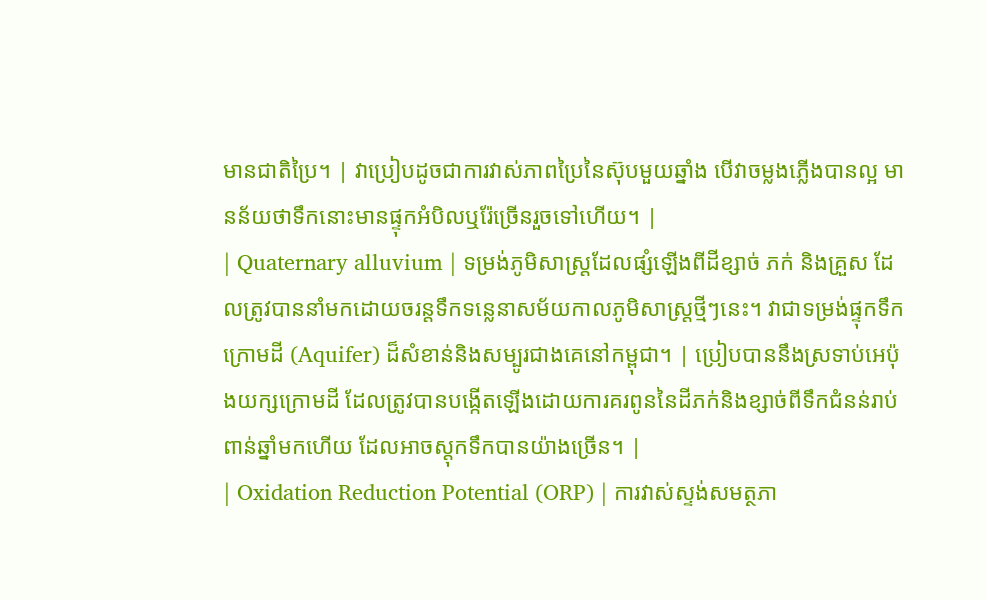មានជាតិប្រៃ។ | វាប្រៀបដូចជាការវាស់ភាពប្រៃនៃស៊ុបមួយឆ្នាំង បើវាចម្លងភ្លើងបានល្អ មានន័យថាទឹកនោះមានផ្ទុកអំបិលឬរ៉ែច្រើនរួចទៅហើយ។ |
| Quaternary alluvium | ទម្រង់ភូមិសាស្ត្រដែលផ្សំឡើងពីដីខ្សាច់ ភក់ និងគ្រួស ដែលត្រូវបាននាំមកដោយចរន្តទឹកទន្លេនាសម័យកាលភូមិសាស្ត្រថ្មីៗនេះ។ វាជាទម្រង់ផ្ទុកទឹកក្រោមដី (Aquifer) ដ៏សំខាន់និងសម្បូរជាងគេនៅកម្ពុជា។ | ប្រៀបបាននឹងស្រទាប់អេប៉ុងយក្សក្រោមដី ដែលត្រូវបានបង្កើតឡើងដោយការគរពូននៃដីភក់និងខ្សាច់ពីទឹកជំនន់រាប់ពាន់ឆ្នាំមកហើយ ដែលអាចស្តុកទឹកបានយ៉ាងច្រើន។ |
| Oxidation Reduction Potential (ORP) | ការវាស់ស្ទង់សមត្ថភា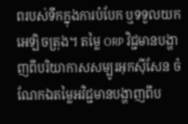ពរបស់ទឹកក្នុងការបំបែក ឬទទួលយកអេឡិចត្រុង។ តម្លៃ ORP វិជ្ជមានបង្ហាញពីបរិយាកាសសម្បូរអុកស៊ីសែន ចំណែកឯតម្លៃអវិជ្ជមានបង្ហាញពីប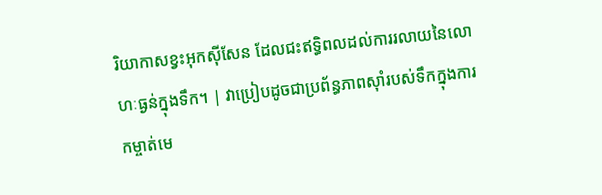រិយាកាសខ្វះអុកស៊ីសែន ដែលជះឥទ្ធិពលដល់ការរលាយនៃលោហៈធ្ងន់ក្នុងទឹក។ | វាប្រៀបដូចជាប្រព័ន្ធភាពស៊ាំរបស់ទឹកក្នុងការកម្ចាត់មេ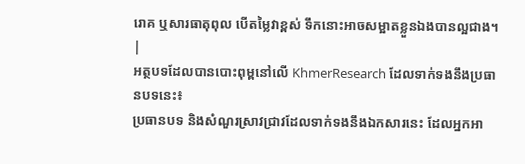រោគ ឬសារធាតុពុល បើតម្លៃវាខ្ពស់ ទឹកនោះអាចសម្អាតខ្លួនឯងបានល្អជាង។ |
អត្ថបទដែលបានបោះពុម្ពនៅលើ KhmerResearch ដែលទាក់ទងនឹងប្រធានបទនេះ៖
ប្រធានបទ និងសំណួរស្រាវជ្រាវដែលទាក់ទងនឹងឯកសារនេះ ដែលអ្នកអា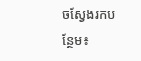ចស្វែងរកបន្ថែម៖